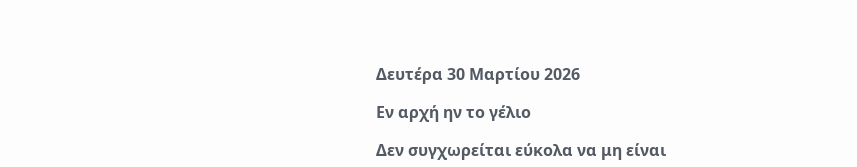Δευτέρα 30 Μαρτίου 2026

Εν αρχή ην το γέλιο

Δεν συγχωρείται εύκολα να μη είναι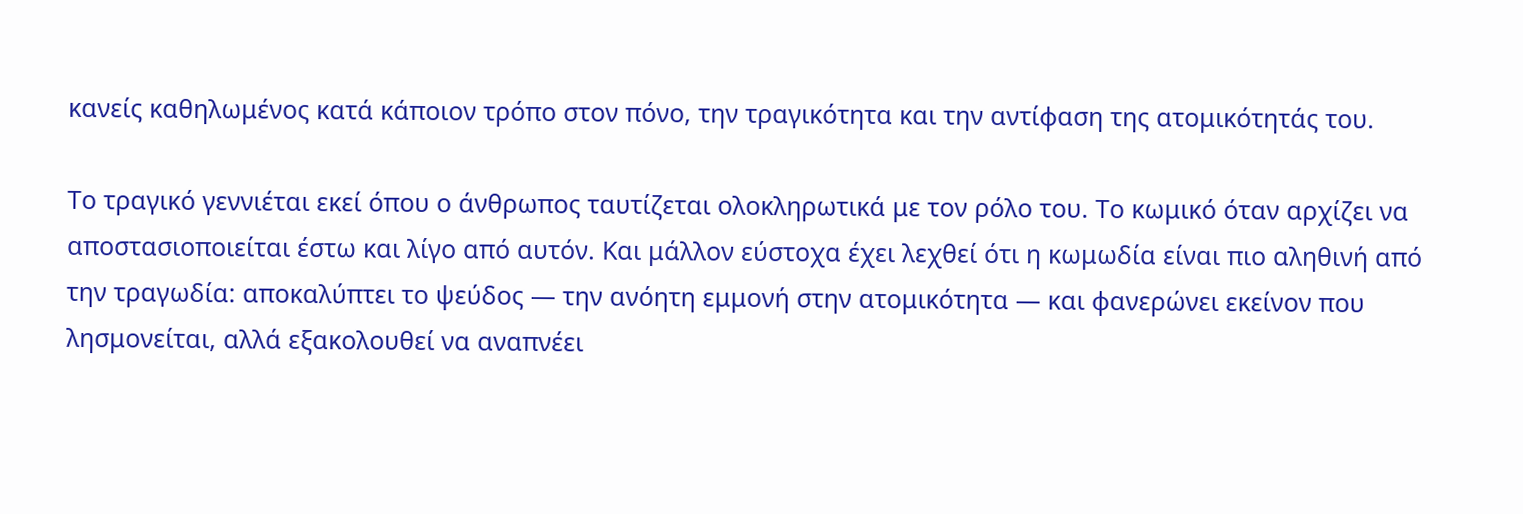κανείς καθηλωμένος κατά κάποιον τρόπο στον πόνο, την τραγικότητα και την αντίφαση της ατομικότητάς του.

Το τραγικό γεννιέται εκεί όπου ο άνθρωπος ταυτίζεται ολοκληρωτικά με τον ρόλο του. Το κωμικό όταν αρχίζει να αποστασιοποιείται έστω και λίγο από αυτόν. Και μάλλον εύστοχα έχει λεχθεί ότι η κωμωδία είναι πιο αληθινή από την τραγωδία: αποκαλύπτει το ψεύδος — την ανόητη εμμονή στην ατομικότητα — και φανερώνει εκείνον που λησμονείται, αλλά εξακολουθεί να αναπνέει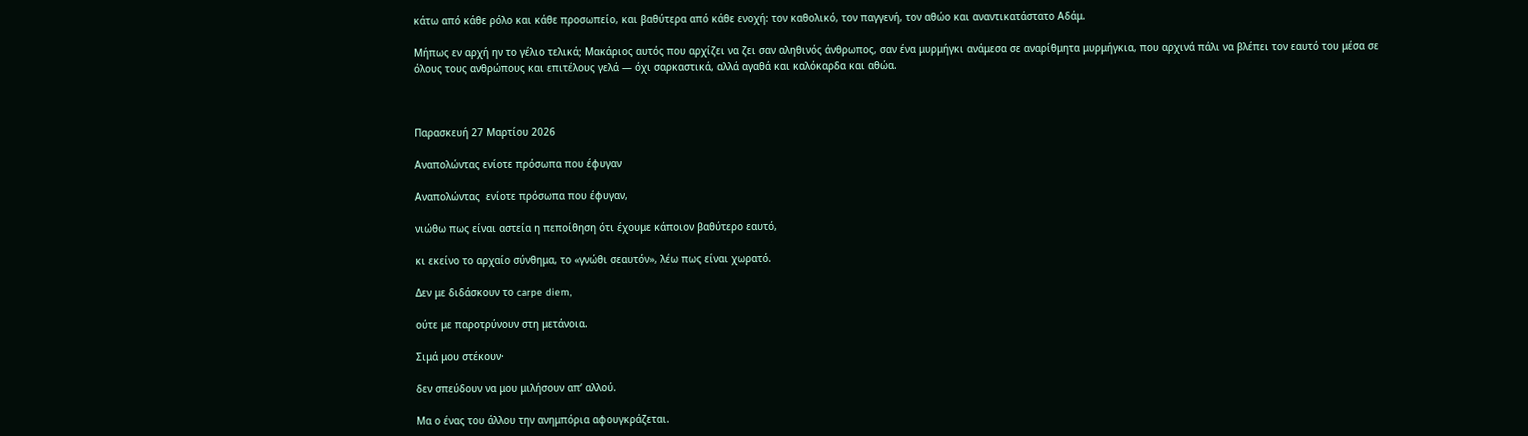κάτω από κάθε ρόλο και κάθε προσωπείο, και βαθύτερα από κάθε ενοχή: τον καθολικό, τον παγγενή, τον αθώο και αναντικατάστατο Αδάμ.

Μήπως εν αρχή ην το γέλιο τελικά; Μακάριος αυτός που αρχίζει να ζει σαν αληθινός άνθρωπος, σαν ένα μυρμήγκι ανάμεσα σε αναρίθμητα μυρμήγκια, που αρχινά πάλι να βλέπει τον εαυτό του μέσα σε όλους τους ανθρώπους και επιτέλους γελά — όχι σαρκαστικά, αλλά αγαθά και καλόκαρδα και αθώα.



Παρασκευή 27 Μαρτίου 2026

Αναπολώντας ενίοτε πρόσωπα που έφυγαν

Αναπολώντας  ενίοτε πρόσωπα που έφυγαν,

νιώθω πως είναι αστεία η πεποίθηση ότι έχουμε κάποιον βαθύτερο εαυτό,

κι εκείνο το αρχαίο σύνθημα, το «γνώθι σεαυτόν», λέω πως είναι χωρατό.

Δεν με διδάσκουν το carpe diem,

ούτε με παροτρύνουν στη μετάνοια.

Σιμά μου στέκουν·

δεν σπεύδουν να μου μιλήσουν απ’ αλλού.

Μα ο ένας του άλλου την ανημπόρια αφουγκράζεται.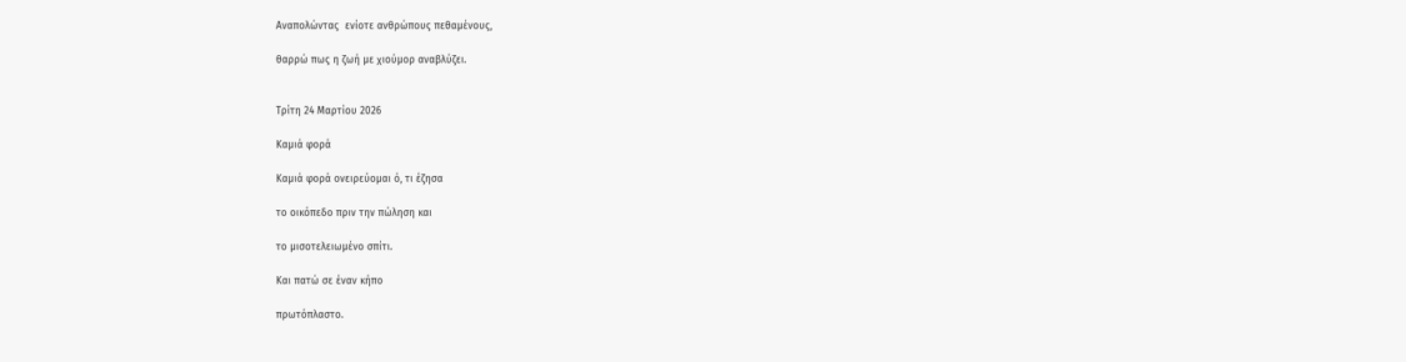Αναπολώντας  ενίοτε ανθρώπους πεθαμένους,

θαρρώ πως η ζωή με χιούμορ αναβλύζει.


Τρίτη 24 Μαρτίου 2026

Καμιά φορά

Καμιά φορά ονειρεύομαι ό, τι έζησα

το οικόπεδο πριν την πώληση και

το μισοτελειωμένο σπίτι.

Και πατώ σε έναν κήπο

πρωτόπλαστο.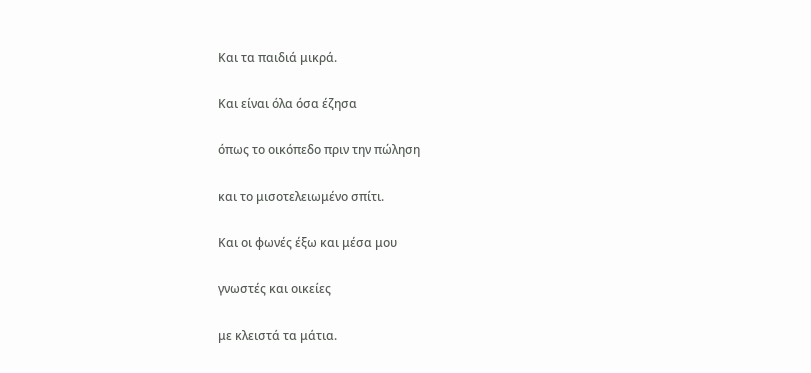Και τα παιδιά μικρά.

Και είναι όλα όσα έζησα

όπως το οικόπεδο πριν την πώληση

και το μισοτελειωμένο σπίτι.

Και οι φωνές έξω και μέσα μου

γνωστές και οικείες

με κλειστά τα μάτια.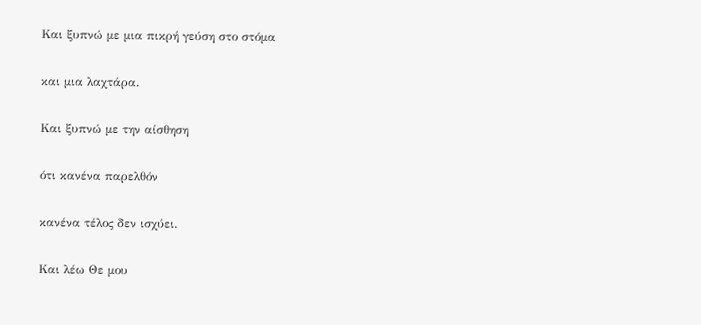Και ξυπνώ με μια πικρή γεύση στο στόμα

και μια λαχτάρα.

Και ξυπνώ με την αίσθηση

ότι κανένα παρελθόν

κανένα τέλος δεν ισχύει.

Και λέω Θε μου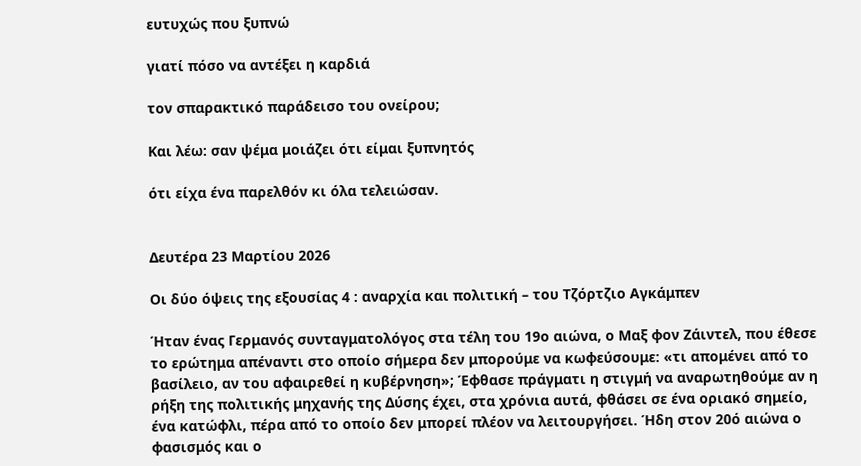ευτυχώς που ξυπνώ

γιατί πόσο να αντέξει η καρδιά

τον σπαρακτικό παράδεισο του ονείρου;

Και λέω: σαν ψέμα μοιάζει ότι είμαι ξυπνητός

ότι είχα ένα παρελθόν κι όλα τελειώσαν.


Δευτέρα 23 Μαρτίου 2026

Οι δύο όψεις της εξουσίας 4 : αναρχία και πολιτική – του Τζόρτζιο Αγκάμπεν

Ήταν ένας Γερμανός συνταγματολόγος στα τέλη του 19ο αιώνα, ο Μαξ φον Ζάιντελ, που έθεσε το ερώτημα απέναντι στο οποίο σήμερα δεν μπορούμε να κωφεύσουμε: «τι απομένει από το βασίλειο, αν του αφαιρεθεί η κυβέρνηση»; Έφθασε πράγματι η στιγμή να αναρωτηθούμε αν η ρήξη της πολιτικής μηχανής της Δύσης έχει, στα χρόνια αυτά, φθάσει σε ένα οριακό σημείο, ένα κατώφλι, πέρα από το οποίο δεν μπορεί πλέον να λειτουργήσει. Ήδη στον 20ό αιώνα ο φασισμός και ο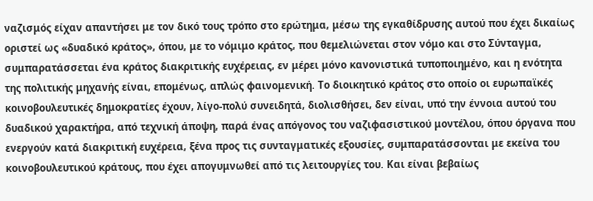ναζισμός είχαν απαντήσει με τον δικό τους τρόπο στο ερώτημα, μέσω της εγκαθίδρυσης αυτού που έχει δικαίως οριστεί ως «δυαδικό κράτος», όπου, με το νόμιμο κράτος, που θεμελιώνεται στον νόμο και στο Σύνταγμα, συμπαρατάσσεται ένα κράτος διακριτικής ευχέρειας, εν μέρει μόνο κανονιστικά τυποποιημένο, και η ενότητα της πολιτικής μηχανής είναι, επομένως, απλώς φαινομενική. Το διοικητικό κράτος στο οποίο οι ευρωπαϊκές κοινοβουλευτικές δημοκρατίες έχουν, λίγο-πολύ συνειδητά, διολισθήσει, δεν είναι, υπό την έννοια αυτού του δυαδικού χαρακτήρα, από τεχνική άποψη, παρά ένας απόγονος του ναζιφασιστικού μοντέλου, όπου όργανα που ενεργούν κατά διακριτική ευχέρεια, ξένα προς τις συνταγματικές εξουσίες, συμπαρατάσσονται με εκείνα του κοινοβουλευτικού κράτους, που έχει απογυμνωθεί από τις λειτουργίες του. Και είναι βεβαίως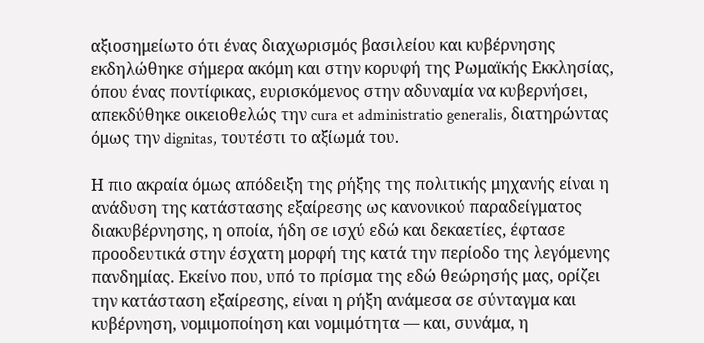αξιοσημείωτο ότι ένας διαχωρισμός βασιλείου και κυβέρνησης εκδηλώθηκε σήμερα ακόμη και στην κορυφή της Ρωμαϊκής Εκκλησίας, όπου ένας ποντίφικας, ευρισκόμενος στην αδυναμία να κυβερνήσει, απεκδύθηκε οικειοθελώς την cura et administratio generalis, διατηρώντας όμως την dignitas, τουτέστι το αξίωμά του.

Η πιο ακραία όμως απόδειξη της ρήξης της πολιτικής μηχανής είναι η ανάδυση της κατάστασης εξαίρεσης ως κανονικού παραδείγματος διακυβέρνησης, η οποία, ήδη σε ισχύ εδώ και δεκαετίες, έφτασε προοδευτικά στην έσχατη μορφή της κατά την περίοδο της λεγόμενης πανδημίας. Εκείνο που, υπό το πρίσμα της εδώ θεώρησής μας, ορίζει την κατάσταση εξαίρεσης, είναι η ρήξη ανάμεσα σε σύνταγμα και κυβέρνηση, νομιμοποίηση και νομιμότητα — και, συνάμα, η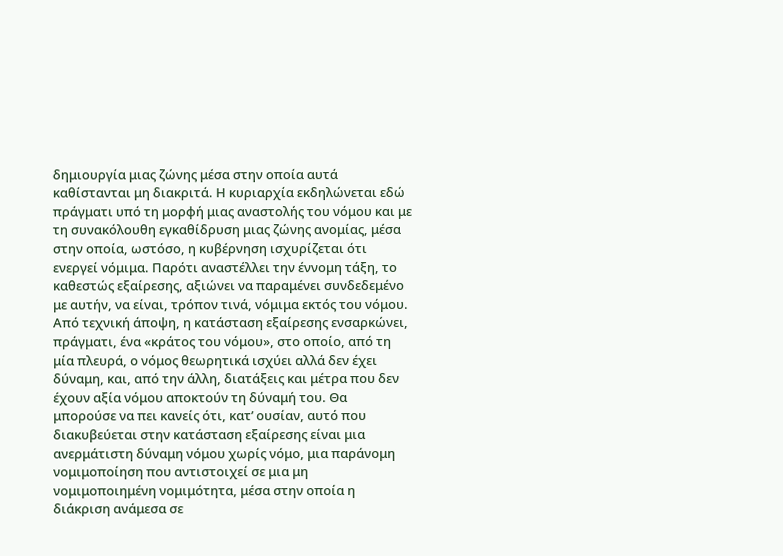δημιουργία μιας ζώνης μέσα στην οποία αυτά καθίστανται μη διακριτά. Η κυριαρχία εκδηλώνεται εδώ πράγματι υπό τη μορφή μιας αναστολής του νόμου και με τη συνακόλουθη εγκαθίδρυση μιας ζώνης ανομίας, μέσα στην οποία, ωστόσο, η κυβέρνηση ισχυρίζεται ότι ενεργεί νόμιμα. Παρότι αναστέλλει την έννομη τάξη, το καθεστώς εξαίρεσης, αξιώνει να παραμένει συνδεδεμένο με αυτήν, να είναι, τρόπον τινά, νόμιμα εκτός του νόμου. Από τεχνική άποψη, η κατάσταση εξαίρεσης ενσαρκώνει, πράγματι, ένα «κράτος του νόμου», στο οποίο, από τη μία πλευρά, ο νόμος θεωρητικά ισχύει αλλά δεν έχει δύναμη, και, από την άλλη, διατάξεις και μέτρα που δεν έχουν αξία νόμου αποκτούν τη δύναμή του. Θα μπορούσε να πει κανείς ότι, κατ’ ουσίαν, αυτό που διακυβεύεται στην κατάσταση εξαίρεσης είναι μια ανερμάτιστη δύναμη νόμου χωρίς νόμο, μια παράνομη νομιμοποίηση που αντιστοιχεί σε μια μη νομιμοποιημένη νομιμότητα, μέσα στην οποία η διάκριση ανάμεσα σε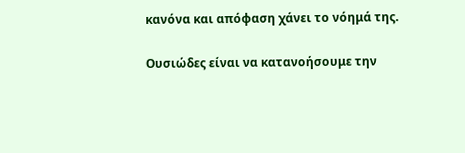κανόνα και απόφαση χάνει το νόημά της.

Ουσιώδες είναι να κατανοήσουμε την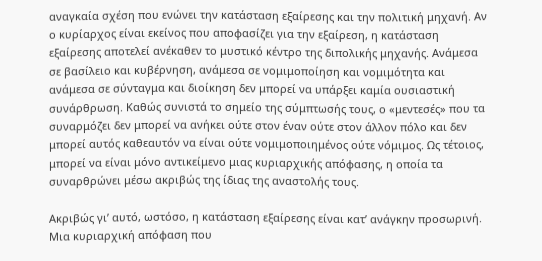αναγκαία σχέση που ενώνει την κατάσταση εξαίρεσης και την πολιτική μηχανή. Αν ο κυρίαρχος είναι εκείνος που αποφασίζει για την εξαίρεση, η κατάσταση εξαίρεσης αποτελεί ανέκαθεν το μυστικό κέντρο της διπολικής μηχανής. Ανάμεσα σε βασίλειο και κυβέρνηση, ανάμεσα σε νομιμοποίηση και νομιμότητα και ανάμεσα σε σύνταγμα και διοίκηση δεν μπορεί να υπάρξει καμία ουσιαστική συνάρθρωση. Καθώς συνιστά το σημείο της σύμπτωσής τους, ο «μεντεσές» που τα συναρμόζει δεν μπορεί να ανήκει ούτε στον έναν ούτε στον άλλον πόλο και δεν μπορεί αυτός καθεαυτόν να είναι ούτε νομιμοποιημένος ούτε νόμιμος. Ως τέτοιος, μπορεί να είναι μόνο αντικείμενο μιας κυριαρχικής απόφασης, η οποία τα συναρθρώνει μέσω ακριβώς της ίδιας της αναστολής τους.

Ακριβώς γι’ αυτό, ωστόσο, η κατάσταση εξαίρεσης είναι κατ’ ανάγκην προσωρινή. Μια κυριαρχική απόφαση που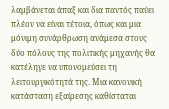λαμβάνεται άπαξ και δια παντός παύει πλέον να είναι τέτοια, όπως και μια μόνιμη συνάρθρωση ανάμεσα στους δύο πόλους της πολιτικής μηχανής θα κατέληγε να υπονομεύσει τη λειτουργικότητά της. Μια κανονική κατάσταση εξαίρεσης καθίσταται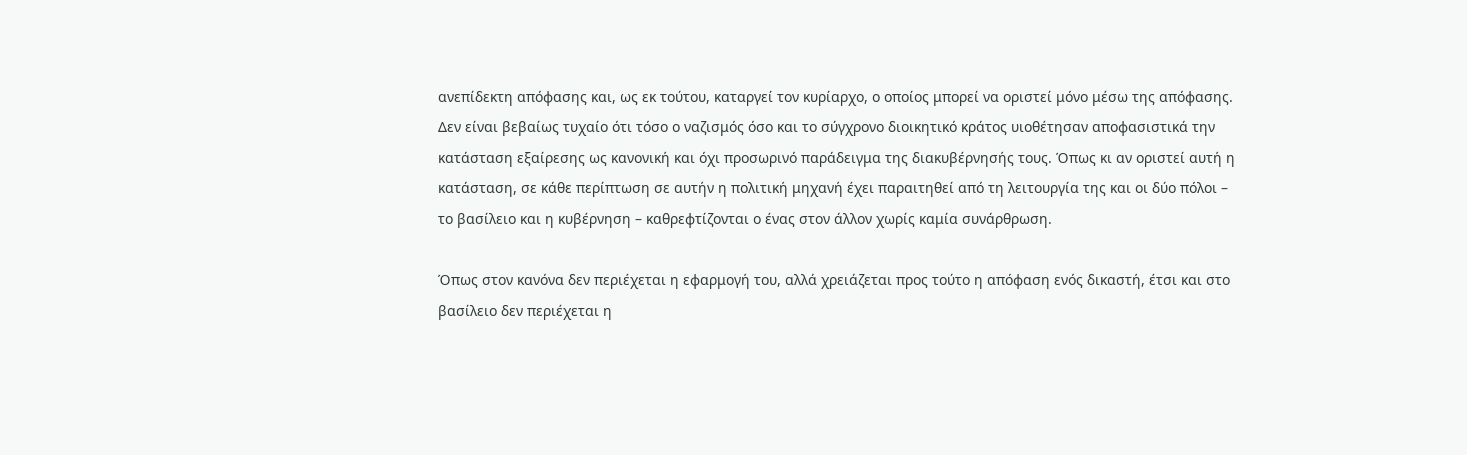ανεπίδεκτη απόφασης και, ως εκ τούτου, καταργεί τον κυρίαρχο, ο οποίος μπορεί να οριστεί μόνο μέσω της απόφασης. Δεν είναι βεβαίως τυχαίο ότι τόσο ο ναζισμός όσο και το σύγχρονο διοικητικό κράτος υιοθέτησαν αποφασιστικά την κατάσταση εξαίρεσης ως κανονική και όχι προσωρινό παράδειγμα της διακυβέρνησής τους. Όπως κι αν οριστεί αυτή η κατάσταση, σε κάθε περίπτωση σε αυτήν η πολιτική μηχανή έχει παραιτηθεί από τη λειτουργία της και οι δύο πόλοι – το βασίλειο και η κυβέρνηση – καθρεφτίζονται ο ένας στον άλλον χωρίς καμία συνάρθρωση.

Όπως στον κανόνα δεν περιέχεται η εφαρμογή του, αλλά χρειάζεται προς τούτο η απόφαση ενός δικαστή, έτσι και στο βασίλειο δεν περιέχεται η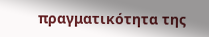πραγματικότητα της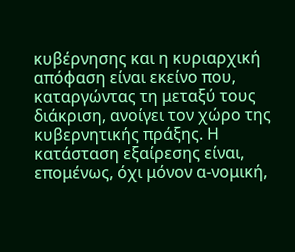κυβέρνησης και η κυριαρχική απόφαση είναι εκείνο που, καταργώντας τη μεταξύ τους διάκριση, ανοίγει τον χώρο της κυβερνητικής πράξης. Η κατάσταση εξαίρεσης είναι, επομένως, όχι μόνον α-νομική,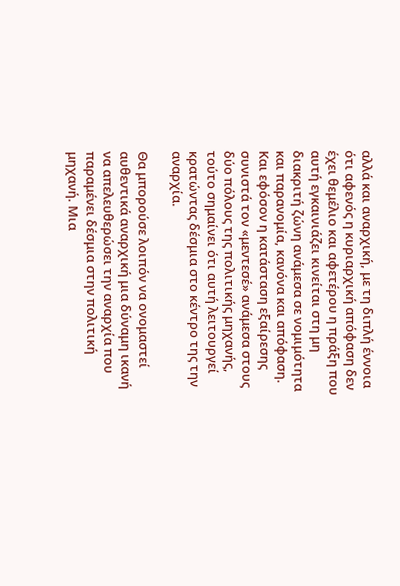αλλά και αναρχική, με τη διπλή έννοια ότι αφενός η κυριαρχική απόφαση δεν έχει θεμέλιο και αφετέρου η πράξη που αυτή εγκαινιάζει κινείται στη μη διακριτή ζώνη ανάμεσα σε νομιμότητα και παρανομία, κανόνα και απόφαση. Και εφόσον η κατάσταση εξαίρεσης συνιστά τον «μεντεσέ» ανάμεσα στους δύο πόλους της πολιτικής μηχανής, τούτο σημαίνει ότι αυτή λειτουργεί κρατώντας δέσμια στο κέντρο της την αναρχία.

Θα μπορούσε λοιπόν να ονομαστεί αυθεντικά αναρχική μια δύναμη ικανή να απελευθερώσει την αναρχία που παραμένει δέσμια στην πολιτική μηχανή. Μια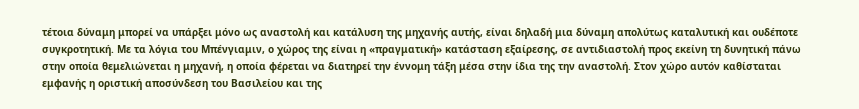τέτοια δύναμη μπορεί να υπάρξει μόνο ως αναστολή και κατάλυση της μηχανής αυτής, είναι δηλαδή μια δύναμη απολύτως καταλυτική και ουδέποτε συγκροτητική. Με τα λόγια του Μπένγιαμιν, ο χώρος της είναι η «πραγματική» κατάσταση εξαίρεσης, σε αντιδιαστολή προς εκείνη τη δυνητική πάνω στην οποία θεμελιώνεται η μηχανή, η οποία φέρεται να διατηρεί την έννομη τάξη μέσα στην ίδια της την αναστολή. Στον χώρο αυτόν καθίσταται εμφανής η οριστική αποσύνδεση του Βασιλείου και της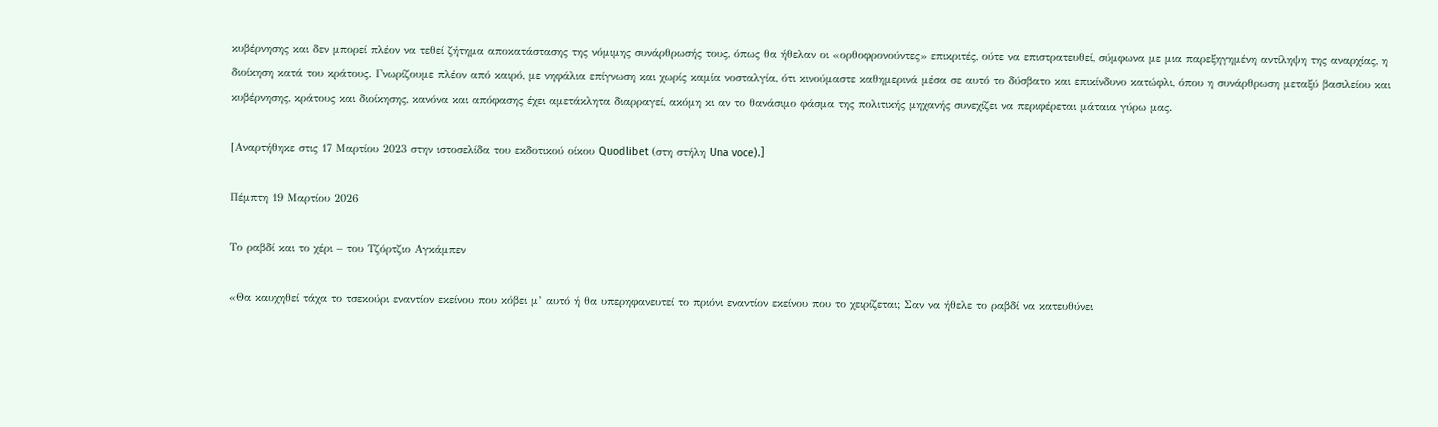κυβέρνησης και δεν μπορεί πλέον να τεθεί ζήτημα αποκατάστασης της νόμιμης συνάρθρωσής τους, όπως θα ήθελαν οι «ορθοφρονούντες» επικριτές, ούτε να επιστρατευθεί, σύμφωνα με μια παρεξηγημένη αντίληψη της αναρχίας, η διοίκηση κατά του κράτους. Γνωρίζουμε πλέον από καιρό, με νηφάλια επίγνωση και χωρίς καμία νοσταλγία, ότι κινούμαστε καθημερινά μέσα σε αυτό το δύσβατο και επικίνδυνο κατώφλι, όπου η συνάρθρωση μεταξύ βασιλείου και κυβέρνησης, κράτους και διοίκησης, κανόνα και απόφασης έχει αμετάκλητα διαρραγεί, ακόμη κι αν το θανάσιμο φάσμα της πολιτικής μηχανής συνεχίζει να περιφέρεται μάταια γύρω μας.

[Αναρτήθηκε στις 17 Μαρτίου 2023 στην ιστοσελίδα του εκδοτικού οίκου Quodlibet (στη στήλη Una voce).]

Πέμπτη 19 Μαρτίου 2026

Το ραβδί και το χέρι – του Τζόρτζιο Αγκάμπεν

«Θα καυχηθεί τάχα το τσεκούρι εναντίον εκείνου που κόβει μ’ αυτό ή θα υπερηφανευτεί το πριόνι εναντίον εκείνου που το χειρίζεται; Σαν να ήθελε το ραβδί να κατευθύνει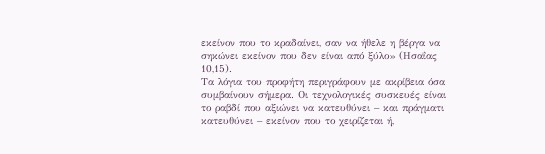εκείνον που το κραδαίνει, σαν να ήθελε η βέργα να σηκώνει εκείνον που δεν είναι από ξύλο» (Ησαΐας 10,15).
Τα λόγια του προφήτη περιγράφουν με ακρίβεια όσα συμβαίνουν σήμερα. Οι τεχνολογικές συσκευές είναι το ραβδί που αξιώνει να κατευθύνει – και πράγματι κατευθύνει – εκείνον που το χειρίζεται ή,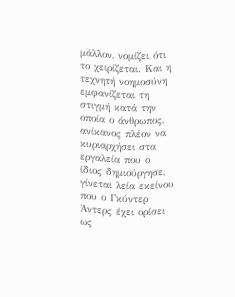μάλλον, νομίζει ότι το χειρίζεται. Και η τεχνητή νοημοσύνη εμφανίζεται τη στιγμή κατά την οποία ο άνθρωπος, ανίκανος πλέον να κυριαρχήσει στα εργαλεία που ο ίδιος δημιούργησε, γίνεται λεία εκείνου που ο Γκύντερ Άντερς έχει ορίσει ως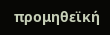προμηθεϊκή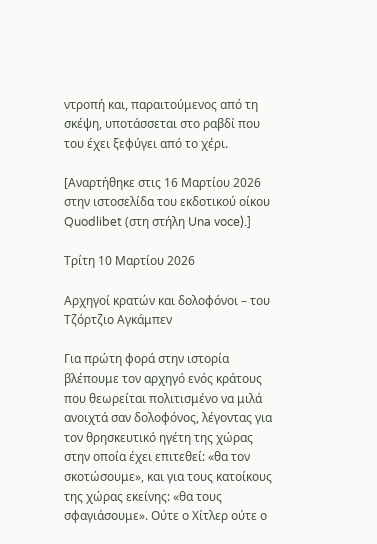ντροπή και, παραιτούμενος από τη σκέψη, υποτάσσεται στο ραβδί που του έχει ξεφύγει από το χέρι.

[Αναρτήθηκε στις 16 Μαρτίου 2026 στην ιστοσελίδα του εκδοτικού οίκου Quodlibet (στη στήλη Una voce).]

Τρίτη 10 Μαρτίου 2026

Αρχηγοί κρατών και δολοφόνοι – του Τζόρτζιο Αγκάμπεν

Για πρώτη φορά στην ιστορία βλέπουμε τον αρχηγό ενός κράτους που θεωρείται πολιτισμένο να μιλά ανοιχτά σαν δολοφόνος, λέγοντας για τον θρησκευτικό ηγέτη της χώρας στην οποία έχει επιτεθεί: «θα τον σκοτώσουμε», και για τους κατοίκους της χώρας εκείνης: «θα τους σφαγιάσουμε». Ούτε ο Χίτλερ ούτε ο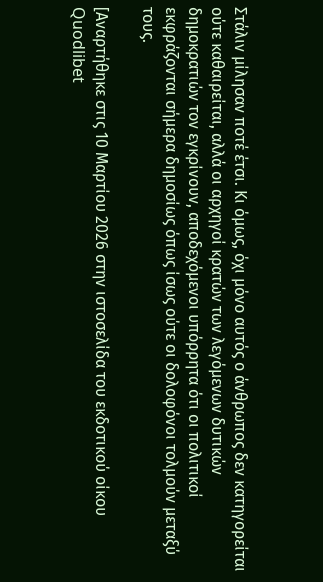Στάλιν μίλησαν ποτέ έτσι. Κι όμως, όχι μόνο αυτός ο άνθρωπος δεν κατηγορείται ούτε καθαιρείται, αλλά οι αρχηγοί κρατών των λεγόμενων δυτικών δημοκρατιών τον εγκρίνουν, αποδεχόμενοι υπόρρητα ότι οι πολιτικοί εκφράζονται σήμερα δημοσίως όπως ίσως ούτε οι δολοφόνοι τολμούν μεταξύ τους.

[Αναρτήθηκε στις 10 Μαρτίου 2026 στην ιστοσελίδα του εκδοτικού οίκου Quodlibet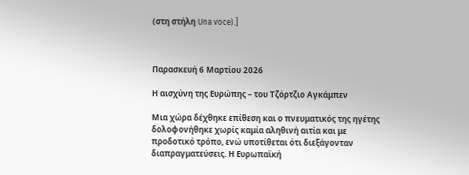(στη στήλη Una voce).]



Παρασκευή 6 Μαρτίου 2026

Η αισχύνη της Ευρώπης – του Τζόρτζιο Αγκάμπεν

Μια χώρα δέχθηκε επίθεση και ο πνευματικός της ηγέτης δολοφονήθηκε χωρίς καμία αληθινή αιτία και με προδοτικό τρόπο, ενώ υποτίθεται ότι διεξάγονταν διαπραγματεύσεις. Η Ευρωπαϊκή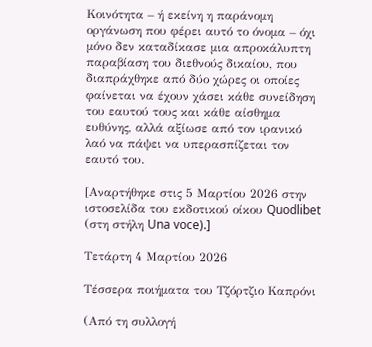Κοινότητα – ή εκείνη η παράνομη οργάνωση που φέρει αυτό το όνομα – όχι μόνο δεν καταδίκασε μια απροκάλυπτη παραβίαση του διεθνούς δικαίου, που διαπράχθηκε από δύο χώρες οι οποίες φαίνεται να έχουν χάσει κάθε συνείδηση του εαυτού τους και κάθε αίσθημα ευθύνης, αλλά αξίωσε από τον ιρανικό λαό να πάψει να υπερασπίζεται τον εαυτό του.

[Αναρτήθηκε στις 5 Μαρτίου 2026 στην ιστοσελίδα του εκδοτικού οίκου Quodlibet (στη στήλη Una voce).]

Τετάρτη 4 Μαρτίου 2026

Τέσσερα ποιήματα του Τζόρτζιο Καπρόνι

(Από τη συλλογή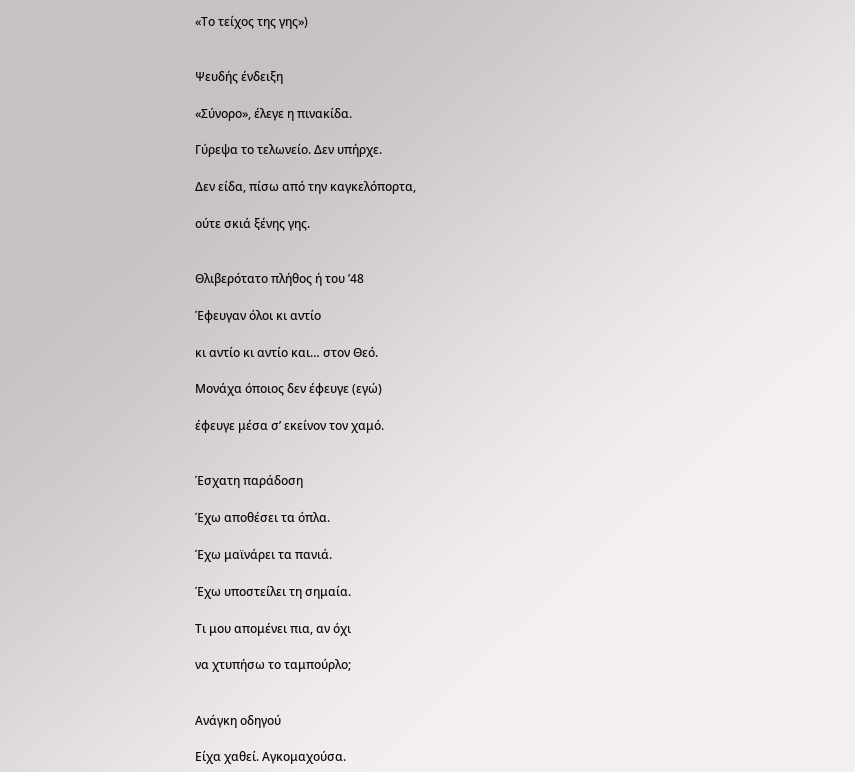«Το τείχος της γης»)


Ψευδής ένδειξη

«Σύνορο», έλεγε η πινακίδα.

Γύρεψα το τελωνείο. Δεν υπήρχε.

Δεν είδα, πίσω από την καγκελόπορτα,

ούτε σκιά ξένης γης.


Θλιβερότατο πλήθος ή του ’48

Έφευγαν όλοι κι αντίο

κι αντίο κι αντίο και… στον Θεό.

Μονάχα όποιος δεν έφευγε (εγώ)

έφευγε μέσα σ’ εκείνον τον χαμό.


Έσχατη παράδοση

Έχω αποθέσει τα όπλα.

Έχω μαϊνάρει τα πανιά.

Έχω υποστείλει τη σημαία.

Τι μου απομένει πια, αν όχι

να χτυπήσω το ταμπούρλο;


Ανάγκη οδηγού

Είχα χαθεί. Αγκομαχούσα.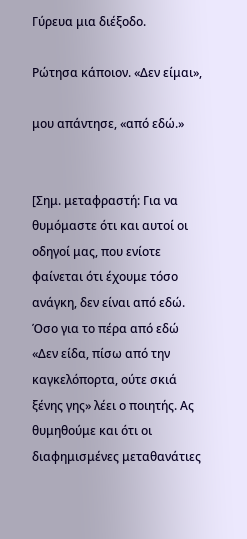Γύρευα μια διέξοδο.

Ρώτησα κάποιον. «Δεν είμαι»,

μου απάντησε, «από εδώ.»


[Σημ. μεταφραστή: Για να θυμόμαστε ότι και αυτοί οι οδηγοί μας, που ενίοτε φαίνεται ότι έχουμε τόσο ανάγκη, δεν είναι από εδώ. Όσο για το πέρα από εδώ «Δεν είδα, πίσω από την καγκελόπορτα, ούτε σκιά ξένης γης» λέει ο ποιητής. Ας θυμηθούμε και ότι οι διαφημισμένες μεταθανάτιες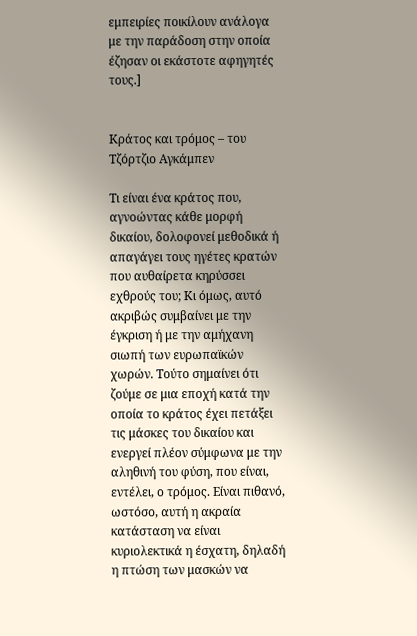εμπειρίες ποικίλουν ανάλογα με την παράδοση στην οποία έζησαν οι εκάστοτε αφηγητές τους.]


Κράτος και τρόμος – του Τζόρτζιο Αγκάμπεν

Τι είναι ένα κράτος που, αγνοώντας κάθε μορφή δικαίου, δολοφονεί μεθοδικά ή απαγάγει τους ηγέτες κρατών που αυθαίρετα κηρύσσει εχθρούς του; Κι όμως, αυτό ακριβώς συμβαίνει με την έγκριση ή με την αμήχανη σιωπή των ευρωπαϊκών χωρών. Τούτο σημαίνει ότι ζούμε σε μια εποχή κατά την οποία το κράτος έχει πετάξει τις μάσκες του δικαίου και ενεργεί πλέον σύμφωνα με την αληθινή του φύση, που είναι, εντέλει, ο τρόμος. Είναι πιθανό, ωστόσο, αυτή η ακραία κατάσταση να είναι κυριολεκτικά η έσχατη, δηλαδή η πτώση των μασκών να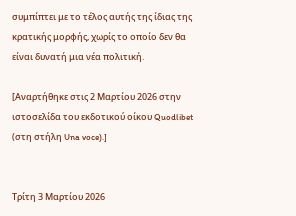συμπίπτει με το τέλος αυτής της ίδιας της κρατικής μορφής, χωρίς το οποίο δεν θα είναι δυνατή μια νέα πολιτική.

[Αναρτήθηκε στις 2 Μαρτίου 2026 στην ιστοσελίδα του εκδοτικού οίκου Quodlibet (στη στήλη Una voce).]


Τρίτη 3 Μαρτίου 2026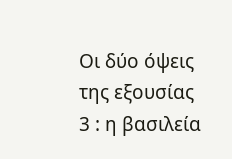Οι δύο όψεις της εξουσίας 3 : η βασιλεία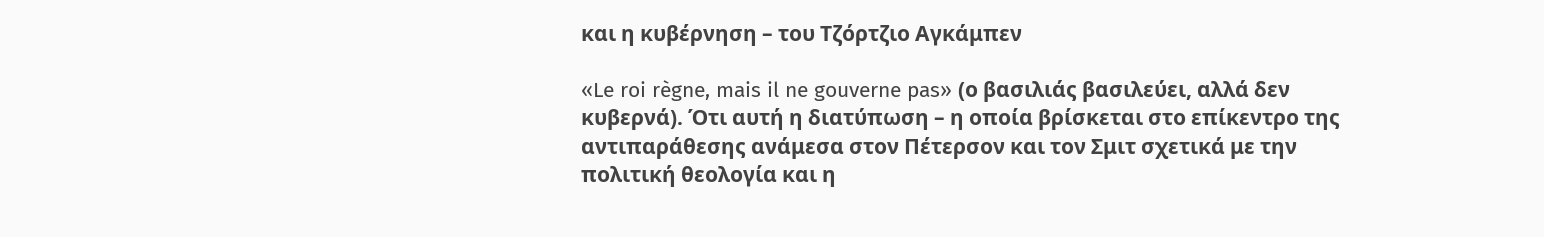και η κυβέρνηση – του Τζόρτζιο Αγκάμπεν

«Le roi règne, mais il ne gouverne pas» (ο βασιλιάς βασιλεύει, αλλά δεν κυβερνά). Ότι αυτή η διατύπωση – η οποία βρίσκεται στο επίκεντρο της αντιπαράθεσης ανάμεσα στον Πέτερσον και τον Σμιτ σχετικά με την πολιτική θεολογία και η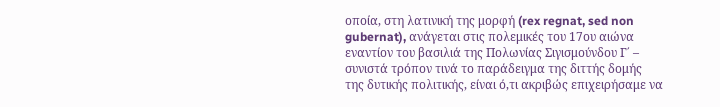οποία, στη λατινική της μορφή (rex regnat, sed non gubernat), ανάγεται στις πολεμικές του 17ου αιώνα εναντίον του βασιλιά της Πολωνίας Σιγισμούνδου Γ΄ – συνιστά τρόπον τινά το παράδειγμα της διττής δομής της δυτικής πολιτικής, είναι ό,τι ακριβώς επιχειρήσαμε να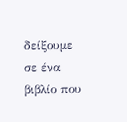δείξουμε σε ένα βιβλίο που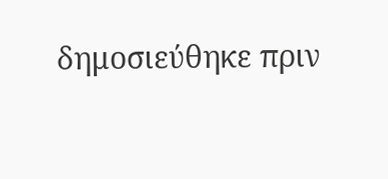δημοσιεύθηκε πριν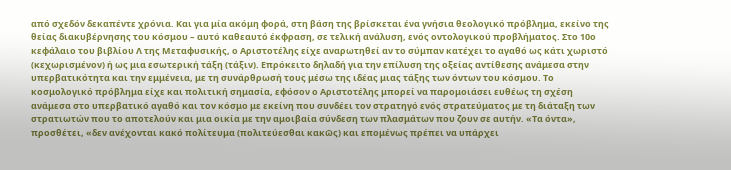από σχεδόν δεκαπέντε χρόνια. Και για μία ακόμη φορά, στη βάση της βρίσκεται ένα γνήσια θεολογικό πρόβλημα, εκείνο της θείας διακυβέρνησης του κόσμου – αυτό καθεαυτό έκφραση, σε τελική ανάλυση, ενός οντολογικού προβλήματος. Στο 10ο κεφάλαιο του βιβλίου Λ της Μεταφυσικής, ο Αριστοτέλης είχε αναρωτηθεί αν το σύμπαν κατέχει το αγαθό ως κάτι χωριστό (κεχωρισμένον) ή ως μια εσωτερική τάξη (τάξιν). Επρόκειτο δηλαδή για την επίλυση της οξείας αντίθεσης ανάμεσα στην υπερβατικότητα και την εμμένεια, με τη συνάρθρωσή τους μέσω της ιδέας μιας τάξης των όντων του κόσμου. Το κοσμολογικό πρόβλημα είχε και πολιτική σημασία, εφόσον ο Αριστοτέλης μπορεί να παρομοιάσει ευθέως τη σχέση ανάμεσα στο υπερβατικό αγαθό και τον κόσμο με εκείνη που συνδέει τον στρατηγό ενός στρατεύματος με τη διάταξη των στρατιωτών που το αποτελούν και μια οικία με την αμοιβαία σύνδεση των πλασμάτων που ζουν σε αυτήν. «Τα όντα», προσθέτει, «δεν ανέχονται κακό πολίτευμα (πολιτεύεσθαι κακῶς) και επομένως πρέπει να υπάρχει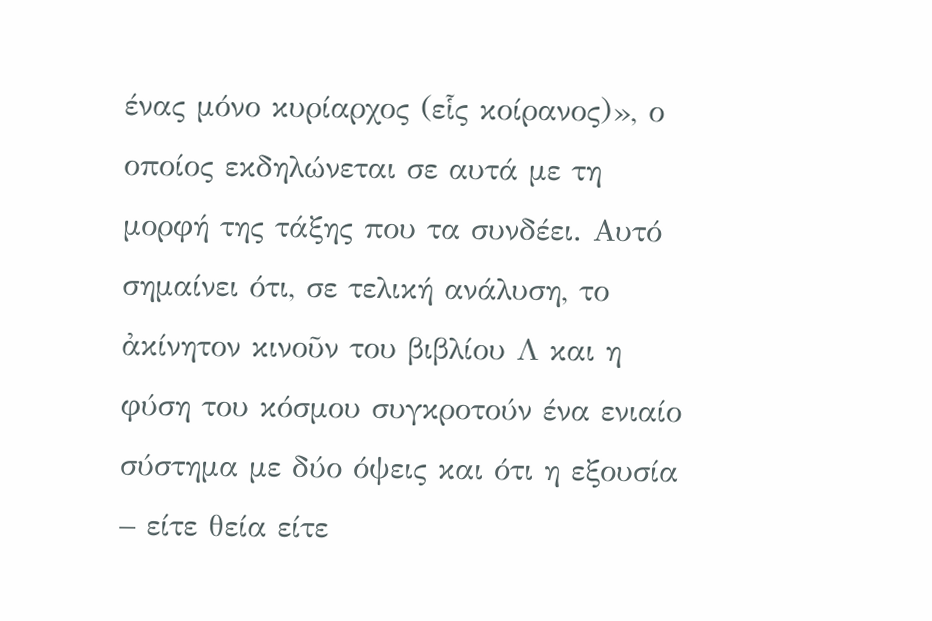ένας μόνο κυρίαρχος (εἷς κοίρανος)», ο οποίος εκδηλώνεται σε αυτά με τη μορφή της τάξης που τα συνδέει. Αυτό σημαίνει ότι, σε τελική ανάλυση, το ἀκίνητον κινοῦν του βιβλίου Λ και η φύση του κόσμου συγκροτούν ένα ενιαίο σύστημα με δύο όψεις και ότι η εξουσία – είτε θεία είτε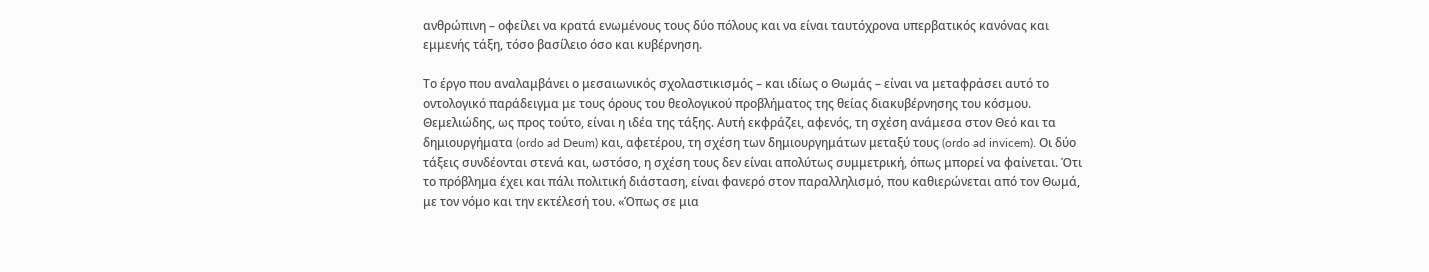ανθρώπινη – οφείλει να κρατά ενωμένους τους δύο πόλους και να είναι ταυτόχρονα υπερβατικός κανόνας και εμμενής τάξη, τόσο βασίλειο όσο και κυβέρνηση.

Το έργο που αναλαμβάνει ο μεσαιωνικός σχολαστικισμός – και ιδίως ο Θωμάς – είναι να μεταφράσει αυτό το οντολογικό παράδειγμα με τους όρους του θεολογικού προβλήματος της θείας διακυβέρνησης του κόσμου. Θεμελιώδης, ως προς τούτο, είναι η ιδέα της τάξης. Αυτή εκφράζει, αφενός, τη σχέση ανάμεσα στον Θεό και τα δημιουργήματα (ordo ad Deum) και, αφετέρου, τη σχέση των δημιουργημάτων μεταξύ τους (ordo ad invicem). Οι δύο τάξεις συνδέονται στενά και, ωστόσο, η σχέση τους δεν είναι απολύτως συμμετρική, όπως μπορεί να φαίνεται. Ότι το πρόβλημα έχει και πάλι πολιτική διάσταση, είναι φανερό στον παραλληλισμό, που καθιερώνεται από τον Θωμά, με τον νόμο και την εκτέλεσή του. «Όπως σε μια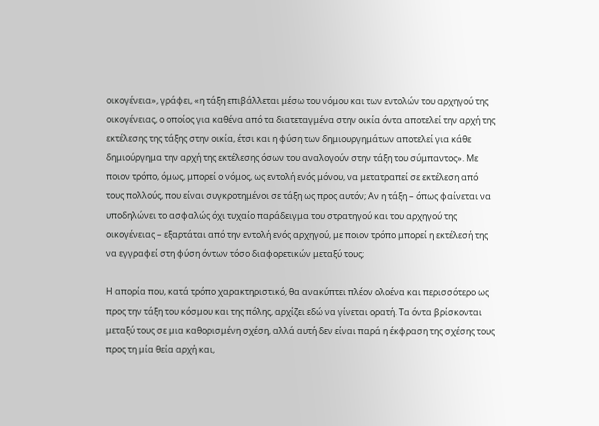οικογένεια», γράφει, «η τάξη επιβάλλεται μέσω του νόμου και των εντολών του αρχηγού της οικογένειας, ο οποίος για καθένα από τα διατεταγμένα στην οικία όντα αποτελεί την αρχή της εκτέλεσης της τάξης στην οικία, έτσι και η φύση των δημιουργημάτων αποτελεί για κάθε δημιούργημα την αρχή της εκτέλεσης όσων του αναλογούν στην τάξη του σύμπαντος». Με ποιον τρόπο, όμως, μπορεί ο νόμος, ως εντολή ενός μόνου, να μετατραπεί σε εκτέλεση από τους πολλούς, που είναι συγκροτημένοι σε τάξη ως προς αυτόν; Αν η τάξη – όπως φαίνεται να υποδηλώνει το ασφαλώς όχι τυχαίο παράδειγμα του στρατηγού και του αρχηγού της οικογένειας – εξαρτάται από την εντολή ενός αρχηγού, με ποιον τρόπο μπορεί η εκτέλεσή της να εγγραφεί στη φύση όντων τόσο διαφορετικών μεταξύ τους;

Η απορία που, κατά τρόπο χαρακτηριστικό, θα ανακύπτει πλέον ολοένα και περισσότερο ως προς την τάξη του κόσμου και της πόλης, αρχίζει εδώ να γίνεται ορατή. Τα όντα βρίσκονται μεταξύ τους σε μια καθορισμένη σχέση, αλλά αυτή δεν είναι παρά η έκφραση της σχέσης τους προς τη μία θεία αρχή και,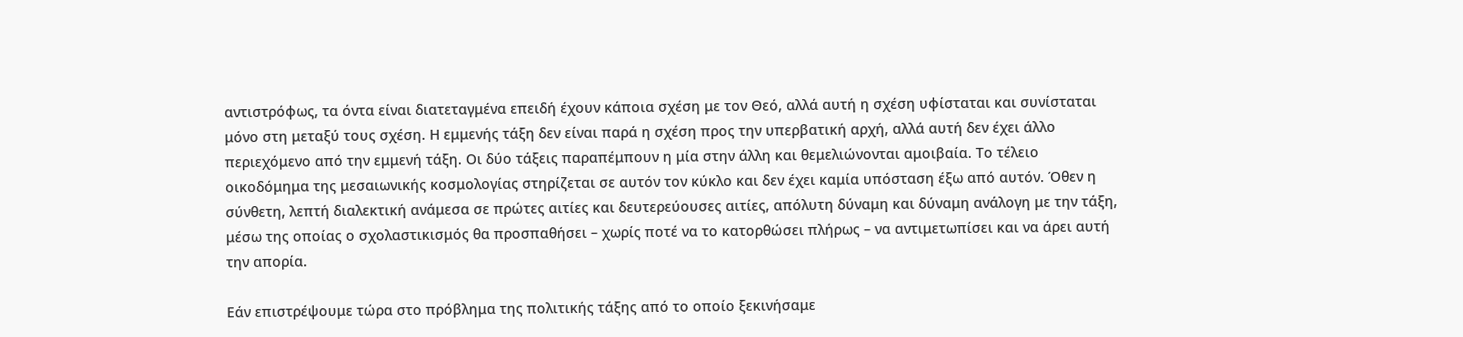αντιστρόφως, τα όντα είναι διατεταγμένα επειδή έχουν κάποια σχέση με τον Θεό, αλλά αυτή η σχέση υφίσταται και συνίσταται μόνο στη μεταξύ τους σχέση. Η εμμενής τάξη δεν είναι παρά η σχέση προς την υπερβατική αρχή, αλλά αυτή δεν έχει άλλο περιεχόμενο από την εμμενή τάξη. Οι δύο τάξεις παραπέμπουν η μία στην άλλη και θεμελιώνονται αμοιβαία. Το τέλειο οικοδόμημα της μεσαιωνικής κοσμολογίας στηρίζεται σε αυτόν τον κύκλο και δεν έχει καμία υπόσταση έξω από αυτόν. Όθεν η σύνθετη, λεπτή διαλεκτική ανάμεσα σε πρώτες αιτίες και δευτερεύουσες αιτίες, απόλυτη δύναμη και δύναμη ανάλογη με την τάξη, μέσω της οποίας ο σχολαστικισμός θα προσπαθήσει – χωρίς ποτέ να το κατορθώσει πλήρως – να αντιμετωπίσει και να άρει αυτή την απορία.

Εάν επιστρέψουμε τώρα στο πρόβλημα της πολιτικής τάξης από το οποίο ξεκινήσαμε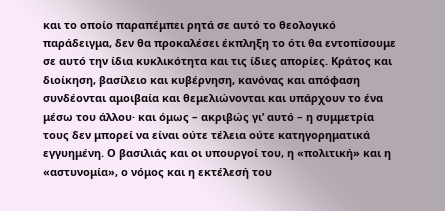και το οποίο παραπέμπει ρητά σε αυτό το θεολογικό παράδειγμα, δεν θα προκαλέσει έκπληξη το ότι θα εντοπίσουμε σε αυτό την ίδια κυκλικότητα και τις ίδιες απορίες. Κράτος και διοίκηση, βασίλειο και κυβέρνηση, κανόνας και απόφαση συνδέονται αμοιβαία και θεμελιώνονται και υπάρχουν το ένα μέσω του άλλου· και όμως – ακριβώς γι’ αυτό – η συμμετρία τους δεν μπορεί να είναι ούτε τέλεια ούτε κατηγορηματικά εγγυημένη. Ο βασιλιάς και οι υπουργοί του, η «πολιτική» και η «αστυνομία», ο νόμος και η εκτέλεσή του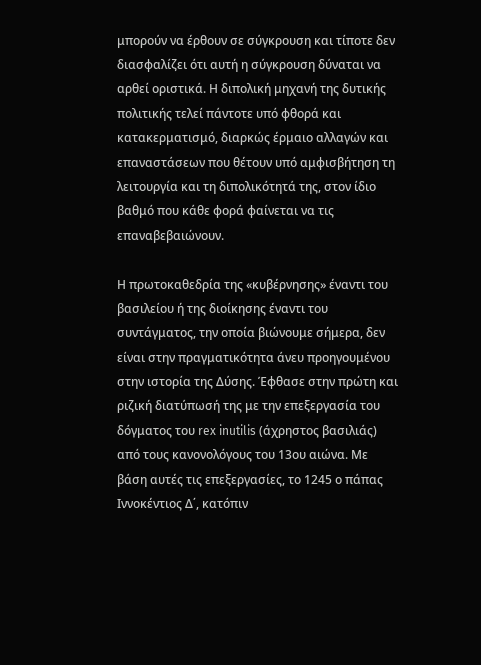μπορούν να έρθουν σε σύγκρουση και τίποτε δεν διασφαλίζει ότι αυτή η σύγκρουση δύναται να αρθεί οριστικά. Η διπολική μηχανή της δυτικής πολιτικής τελεί πάντοτε υπό φθορά και κατακερματισμό, διαρκώς έρμαιο αλλαγών και επαναστάσεων που θέτουν υπό αμφισβήτηση τη λειτουργία και τη διπολικότητά της, στον ίδιο βαθμό που κάθε φορά φαίνεται να τις επαναβεβαιώνουν.

Η πρωτοκαθεδρία της «κυβέρνησης» έναντι του βασιλείου ή της διοίκησης έναντι του συντάγματος, την οποία βιώνουμε σήμερα, δεν είναι στην πραγματικότητα άνευ προηγουμένου στην ιστορία της Δύσης. Έφθασε στην πρώτη και ριζική διατύπωσή της με την επεξεργασία του δόγματος του rex inutilis (άχρηστος βασιλιάς) από τους κανονολόγους του 13ου αιώνα. Με βάση αυτές τις επεξεργασίες, το 1245 ο πάπας Ιννοκέντιος Δ΄, κατόπιν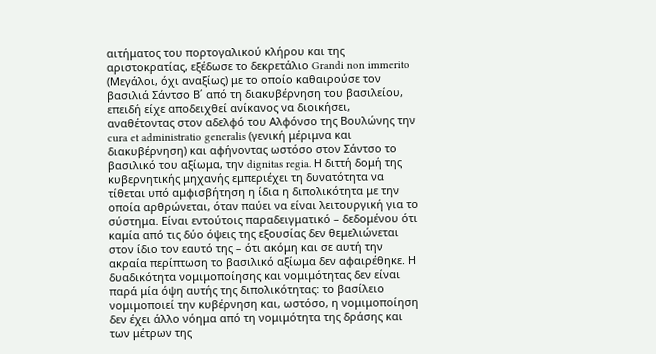αιτήματος του πορτογαλικού κλήρου και της αριστοκρατίας, εξέδωσε το δεκρετάλιο Grandi non immerito (Μεγάλοι, όχι αναξίως) με το οποίο καθαιρούσε τον βασιλιά Σάντσο Β΄ από τη διακυβέρνηση του βασιλείου, επειδή είχε αποδειχθεί ανίκανος να διοικήσει, αναθέτοντας στον αδελφό του Αλφόνσο της Βουλώνης την cura et administratio generalis (γενική μέριμνα και διακυβέρνηση) και αφήνοντας ωστόσο στον Σάντσο το βασιλικό του αξίωμα, την dignitas regia. Η διττή δομή της κυβερνητικής μηχανής εμπεριέχει τη δυνατότητα να τίθεται υπό αμφισβήτηση η ίδια η διπολικότητα με την οποία αρθρώνεται, όταν παύει να είναι λειτουργική για το σύστημα. Είναι εντούτοις παραδειγματικό – δεδομένου ότι καμία από τις δύο όψεις της εξουσίας δεν θεμελιώνεται στον ίδιο τον εαυτό της – ότι ακόμη και σε αυτή την ακραία περίπτωση το βασιλικό αξίωμα δεν αφαιρέθηκε. Η δυαδικότητα νομιμοποίησης και νομιμότητας δεν είναι παρά μία όψη αυτής της διπολικότητας: το βασίλειο νομιμοποιεί την κυβέρνηση και, ωστόσο, η νομιμοποίηση δεν έχει άλλο νόημα από τη νομιμότητα της δράσης και των μέτρων της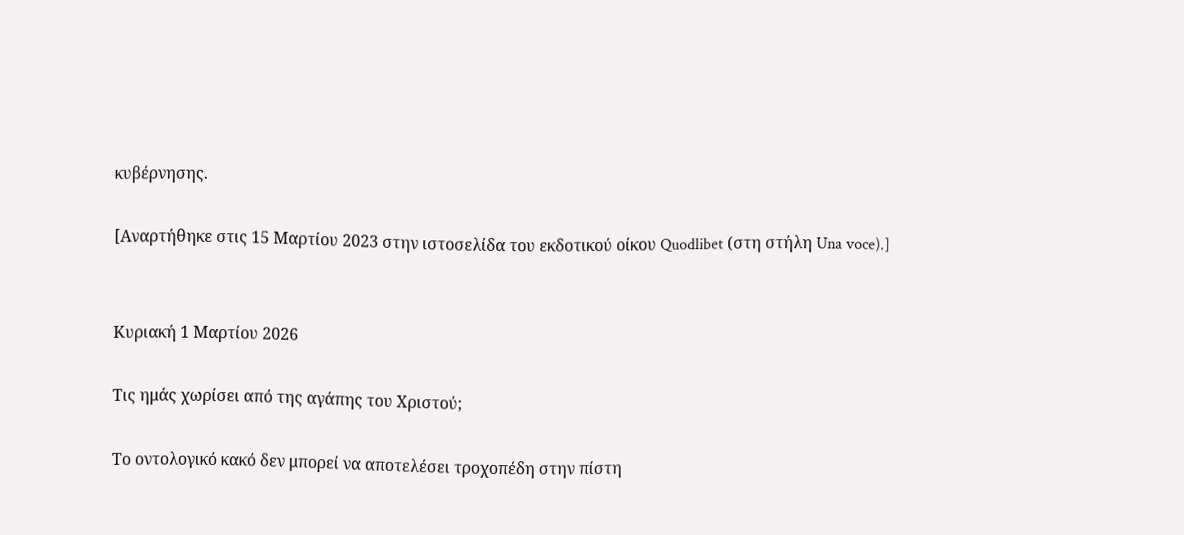κυβέρνησης.

[Αναρτήθηκε στις 15 Μαρτίου 2023 στην ιστοσελίδα του εκδοτικού οίκου Quodlibet (στη στήλη Una voce).]


Κυριακή 1 Μαρτίου 2026

Τις ημάς χωρίσει από της αγάπης του Χριστού;

Το οντολογικό κακό δεν μπορεί να αποτελέσει τροχοπέδη στην πίστη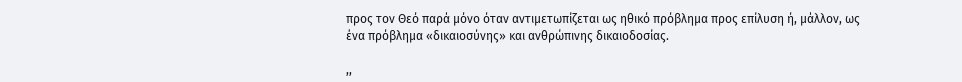προς τον Θεό παρά μόνο όταν αντιμετωπίζεται ως ηθικό πρόβλημα προς επίλυση ή, μάλλον, ως ένα πρόβλημα «δικαιοσύνης» και ανθρώπινης δικαιοδοσίας.

,,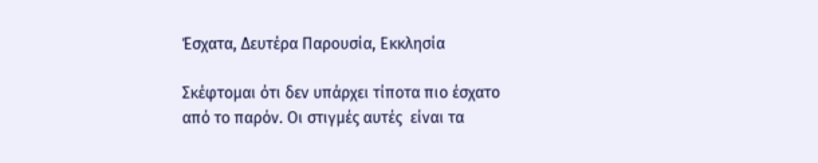Έσχατα, Δευτέρα Παρουσία, Εκκλησία

Σκέφτομαι ότι δεν υπάρχει τίποτα πιο έσχατο από το παρόν. Οι στιγμές αυτές  είναι τα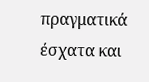πραγματικά έσχατα και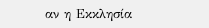αν η Εκκλησία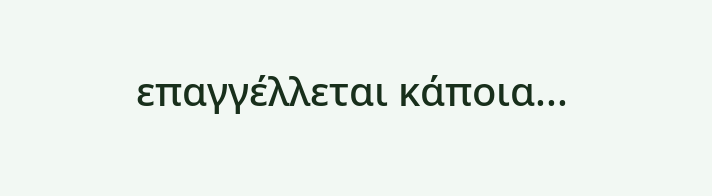επαγγέλλεται κάποια...